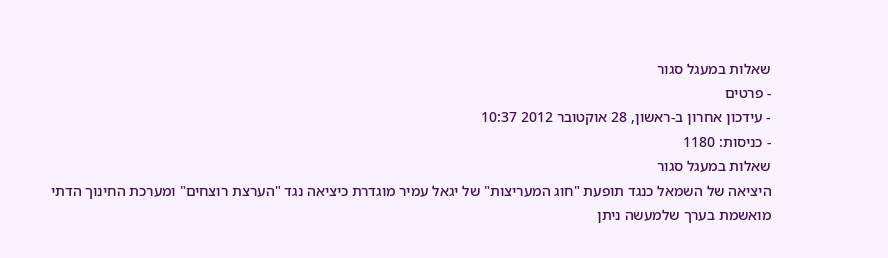שאלות במעגל סגור
- פרטים
- עידכון אחרון ב-ראשון, 28 אוקטובר 2012 10:37
- כניסות: 1180
שאלות במעגל סגור
היציאה של השמאל כנגד תופעת "חוג המעריצות" של יגאל עמיר מוגדרת כיציאה נגד "הערצת רוצחים" ומערכת החינוך הדתי מואשמת בערך שלמעשה ניתן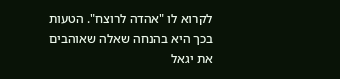לקרוא לו "אהדה לרוצח". הטעות בכך היא בהנחה שאלה שאוהבים את יגאל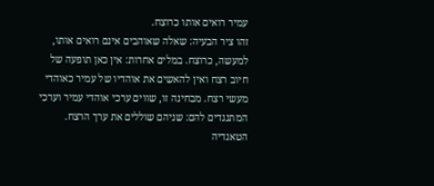עמיר רואים אותו כרוצח.
זהו ציר הבעיה: שאלה שאוהבים אינם רואים אותו, למעשה, כרוצח. במלים אחרות: אין כאן תופעה של חיוב רצח ואין להאשים את אוהדיו של עמיר כאוהדי מעשי רצח. מבחינה זו, שווים ערכי אוהדי עמיר וערכי המתנגדים להם: שניהם שוללים את ערך הרצח.
הטאגדיה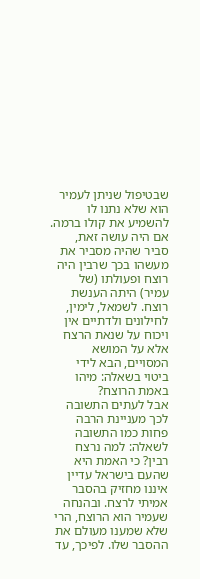שבטיפול שניתן לעמיר הוא שלא נתנו לו להשמיע את קולו ברמה. אם היה עושה זאת, סביר שהיה מסביר את מעשהו בכך שרבין היה רוצח ופעולתו (של עמיר) היתה הענשת רוצח. לשמאל, לימין, לחילונים ולדתיים אין ויכוח על שנאת הרצח אלא על המושא המסויים, הבא לידי ביטוי בשאלה: מיהו באמת הרוצח?
אבל לעתים התשובה לכך מעניינת הרבה פחות כמו התשובה לשאלה: למה נרצח רבין? כי האמת היא שהעם בישראל עדיין איננו מחזיק בהסבר אמיתי לרצח. ובהנחה שעמיר הוא הרוצח, הרי שלא שמענו מעולם את ההסבר שלו. לפיכך, עד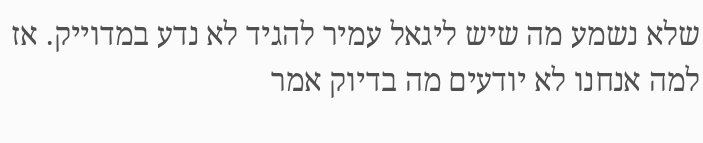שלא נשמע מה שיש ליגאל עמיר להגיד לא נדע במדוייק. אז למה אנחנו לא יודעים מה בדיוק אמר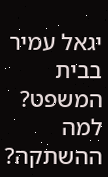יגאל עמיר בבית המשפט? למה ההשתקה?